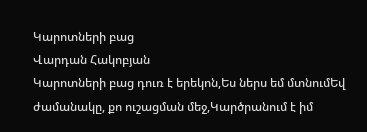Կարոտների բաց
Վարդան Հակոբյան
Կարոտների բաց դուռ է երեկոն,Ես ներս եմ մտնումԵվ ժամանակը, քո ուշացման մեջ,Կարծրանում է իմ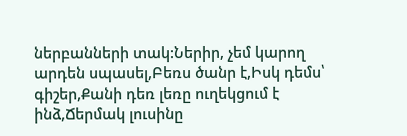ներբանների տակ:Ներիր, չեմ կարող արդեն սպասել,Բեռս ծանր է,Իսկ դեմս՝ գիշեր,Քանի դեռ լեռը ուղեկցում է ինձ,Ճերմակ լուսինը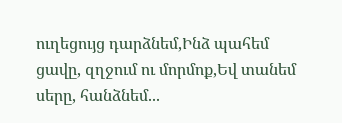ուղեցույց դարձնեմ,Ինձ պահեմ ցավը, զղջում ու մորմոք,Եվ տանեմ սերը, հանձնեմ...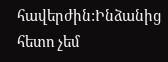հավերժին:Ինձանից հետո չեմ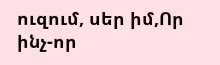ուզում, սեր իմ,Որ ինչ-որ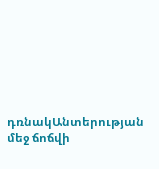դռնակԱնտերության մեջ ճոճվի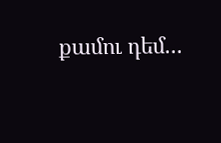քամու դեմ...